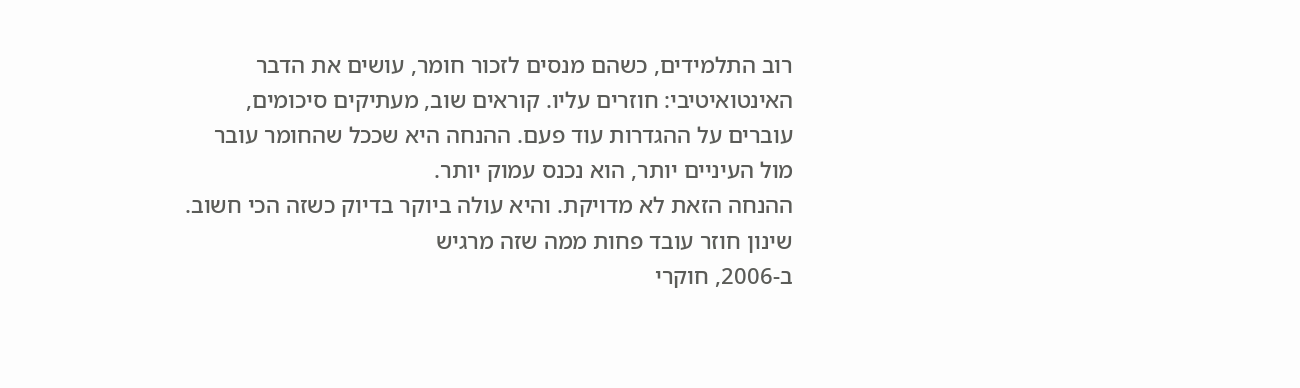רוב התלמידים, כשהם מנסים לזכור חומר, עושים את הדבר האינטואיטיבי: חוזרים עליו. קוראים שוב, מעתיקים סיכומים, עוברים על ההגדרות עוד פעם. ההנחה היא שככל שהחומר עובר מול העיניים יותר, הוא נכנס עמוק יותר.
ההנחה הזאת לא מדויקת. והיא עולה ביוקר בדיוק כשזה הכי חשוב.
שינון חוזר עובד פחות ממה שזה מרגיש
ב-2006, חוקרי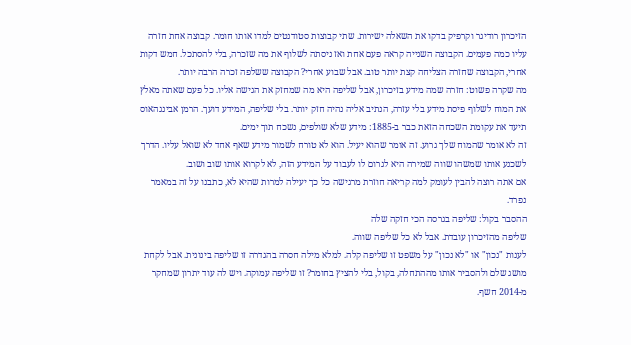הזיכרון רודיגר וקרפיק בדקו את השאלה ישירות. שתי קבוצות סטודנטים למדו אותו חומר. קבוצה אחת חזרה עליו כמה פעמים. הקבוצה השנייה קראה פעם אחת ואז ניסתה לשלוף את מה שזכרה, בלי להסתכל. חמש דקות אחרי, הקבוצה שחזרה הצליחה קצת יותר טוב. אבל שבוע אחרי? הקבוצה ששלפה זכרה הרבה יותר.
מה שקרה פשוט: חזרה שמה מידע בזיכרון, אבל שליפה היא מה שמחזק את הגישה אליו. כל פעם שאתה מאלץ את המוח לשלוף פיסת מידע בלי עזרה, הנתיב אליה נהיה חזק יותר. בלי שליפה, המידע דועך. הרמן אבינגהאוס תיעד את עקומת השכחה הזאת כבר ב-1885: מידע שלא שולפים, נשכח תוך ימים.
זה לא אומר שהמוח שלך גרוע. זה אומר שהוא יעיל. הוא לא טורח לשמור מידע שאף אחד לא שואל עליו. הדרך לשכנע אותו שמשהו שווה שמירה היא לגרום לו לעבוד על המידע הזה, לא לקרוא אותו שוב ושוב.
אם אתה רוצה להבין לעומק למה קריאה חוזרת מרגישה כל כך יעילה למרות שהיא לא, כתבנו על זה במאמר נפרד.
ההסבר בקול: שליפה בגרסה הכי חזקה שלה
שליפה מהזיכרון עובדת. אבל לא כל שליפה שווה.
לענות "נכון" או "לא נכון" על משפט זו שליפה קלה. למלא מילה חסרה בהגדרה זו שליפה בינונית. אבל לקחת מושג שלם ולהסביר אותו מההתחלה, בקול, בלי להציץ בחומר? זו שליפה עמוקה. ויש לה עוד יתרון שמחקר מ-2014 חשף.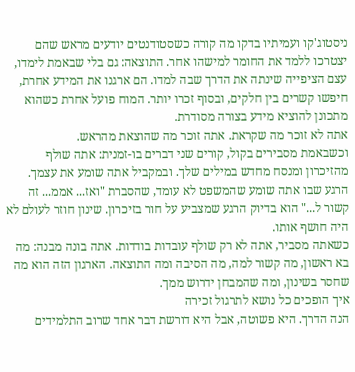ניסטוג'קו ועמיתיו בדקו מה קורה כשסטודנטים יודעים מראש שהם יצטרכו ללמד את החומר למישהו אחר. התוצאה: גם בלי שבאמת לימדו, עצם הציפייה שינתה את הדרך שבה למדו. הם ארגנו את המידע אחרת, חיפשו קשרים בין חלקים, ובסוף זכרו יותר. המוח פועל אחרת כשהוא מתכונן להוציא מידע בצורה מסודרת.
אתה לא זוכר מה שקראת. אתה זוכר מה שהוצאת מהראש.
וכשבאמת מסבירים בקול, קורים שני דברים בו-זמנית: אתה שולף מהזיכרון ומנסח מחדש במילים שלך. ובמקביל אתה שומע את עצמך. הרגע שבו אתה שומע שהמשפט לא עומד, שהסברת "ואז... אממ... זה קשור ל..." הוא בדיוק הרגע שמצביע על חור בזיכרון. שינון חוזר לעולם לא היה חושף אותו.
כשאתה מסביר, אתה לא רק שולף עובדות בודדות. אתה בונה מבנה: מה בא ראשון, מה קשור למה, מה הסיבה ומה התוצאה. הארגון הזה הוא מה שחסר בשינון, ומה שהמבחן ידרוש ממך.
איך הופכים כל נושא לתרגול זכירה
הנה הדרך. היא פשוטה, אבל היא דורשת דבר אחד שרוב התלמידים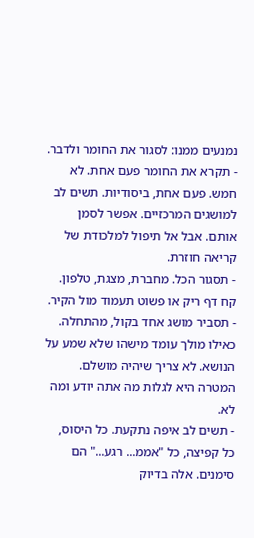נמנעים ממנו: לסגור את החומר ולדבר.
- תקרא את החומר פעם אחת. לא חמש. פעם אחת, ביסודיות. תשים לב למושגים המרכזיים. אפשר לסמן אותם. אבל אל תיפול למלכודת של קריאה חוזרת.
- תסגור הכל. מחברת, מצגת, טלפון. קח דף ריק או פשוט תעמוד מול הקיר.
- תסביר מושג אחד בקול, מהתחלה. כאילו מולך עומד מישהו שלא שמע על הנושא. לא צריך שיהיה מושלם. המטרה היא לגלות מה אתה יודע ומה לא.
- תשים לב איפה נתקעת. כל היסוס, כל קפיצה, כל "אממ... רגע..." הם סימנים. אלה בדיוק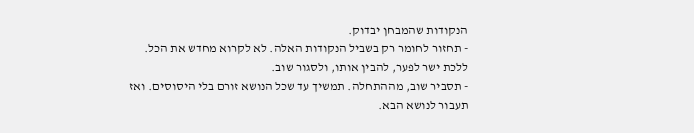הנקודות שהמבחן יבדוק.
- תחזור לחומר רק בשביל הנקודות האלה. לא לקרוא מחדש את הכל. ללכת ישר לפער, להבין אותו, ולסגור שוב.
- תסביר שוב, מההתחלה. תמשיך עד שכל הנושא זורם בלי היסוסים. ואז תעבור לנושא הבא.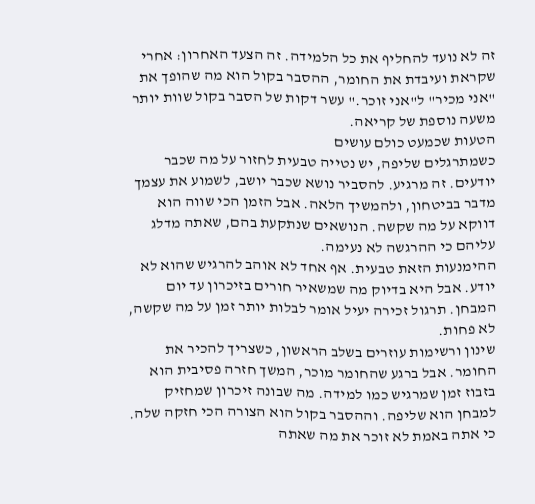זה לא נועד להחליף את כל הלמידה. זה הצעד האחרון: אחרי שקראת ועיבדת את החומר, ההסבר בקול הוא מה שהופך את "אני מכיר" ל"אני זוכר." עשר דקות של הסבר בקול שוות יותר משעה נוספת של קריאה.
הטעות שכמעט כולם עושים
כשמתרגלים שליפה, יש נטייה טבעית לחזור על מה שכבר יודעים. זה מרגיע. להסביר נושא שכבר יושב, לשמוע את עצמך מדבר בביטחון, ולהמשיך הלאה. אבל הזמן הכי שווה הוא דווקא על מה שקשה. הנושאים שנתקעת בהם, שאתה מדלג עליהם כי ההרגשה לא נעימה.
ההימנעות הזאת טבעית. אף אחד לא אוהב להרגיש שהוא לא יודע. אבל היא בדיוק מה שמשאיר חורים בזיכרון עד יום המבחן. תרגול זכירה יעיל אומר לבלות יותר זמן על מה שקשה, לא פחות.
שינון ורשימות עוזרים בשלב הראשון, כשצריך להכיר את החומר. אבל ברגע שהחומר מוכר, המשך חזרה פסיבית הוא בזבוז זמן שמרגיש כמו למידה. מה שבונה זיכרון שמחזיק למבחן הוא שליפה. וההסבר בקול הוא הצורה הכי חזקה שלה. כי אתה באמת לא זוכר את מה שאתה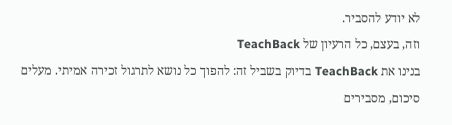לא יודע להסביר.
וזה, בעצם, כל הרעיון של TeachBack
בנינו את TeachBack בדיוק בשביל זה: להפוך כל נושא לתרגול זכירה אמיתי. מעלים סיכום, מסבירים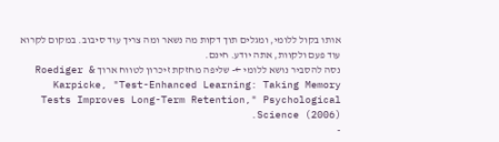אותו בקול ללומי, ומגלים תוך דקות מה נשאר ומה צריך עוד סיבוב. במקום לקרוא עוד פעם ולקוות, אתה יודע. חינם.
נסה להסביר נושא ללומי ←- שליפה מחזקת זיכרון לטווח ארוך Roediger & Karpicke, "Test-Enhanced Learning: Taking Memory Tests Improves Long-Term Retention," Psychological Science (2006).
-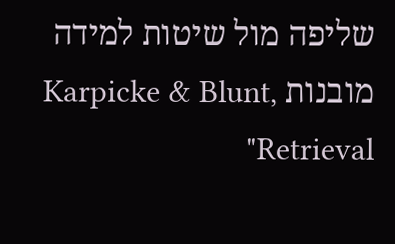שליפה מול שיטות למידה מובנות Karpicke & Blunt, "Retrieval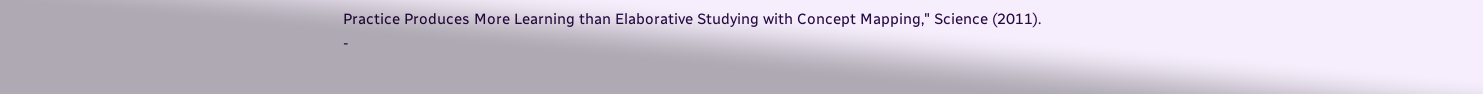Practice Produces More Learning than Elaborative Studying with Concept Mapping," Science (2011).
-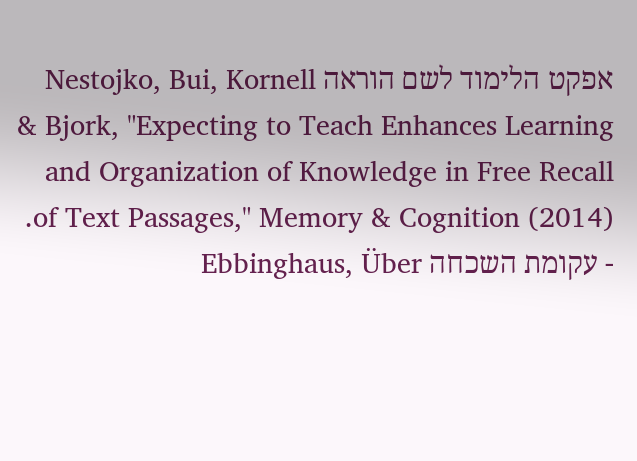אפקט הלימוד לשם הוראה Nestojko, Bui, Kornell & Bjork, "Expecting to Teach Enhances Learning and Organization of Knowledge in Free Recall of Text Passages," Memory & Cognition (2014).
- עקומת השכחה Ebbinghaus, Über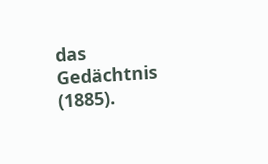das Gedächtnis (1885).